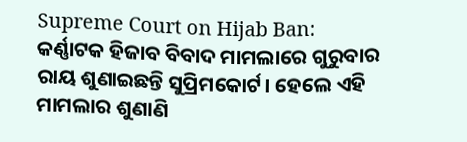Supreme Court on Hijab Ban: କର୍ଣ୍ଣାଟକ ହିଜାବ ବିବାଦ ମାମଲାରେ ଗୁରୁବାର ରାୟ ଶୁଣାଇଛନ୍ତି ସୁପ୍ରିମକୋର୍ଟ। ହେଲେ ଏହି ମାମଲାର ଶୁଣାଣି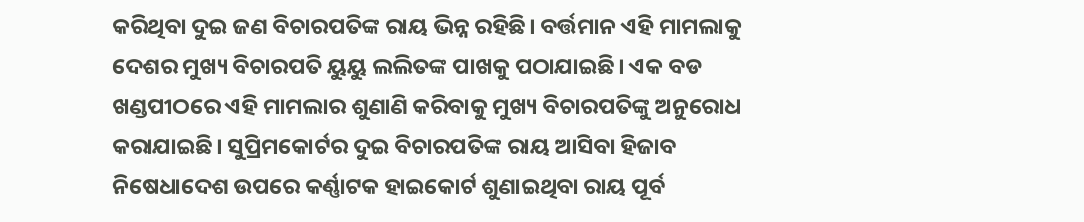କରିଥିବା ଦୁଇ ଜଣ ବିଚାରପତିଙ୍କ ରାୟ ଭିନ୍ନ ରହିଛି। ବର୍ତ୍ତମାନ ଏହି ମାମଲାକୁ ଦେଶର ମୁଖ୍ୟ ବିଚାରପତି ୟୁୟୁ ଲଲିତଙ୍କ ପାଖକୁ ପଠାଯାଇଛି। ଏକ ବଡ ଖଣ୍ଡପୀଠରେ ଏହି ମାମଲାର ଶୁଣାଣି କରିବାକୁ ମୁଖ୍ୟ ବିଚାରପତିଙ୍କୁ ଅନୁରୋଧ କରାଯାଇଛି। ସୁପ୍ରିମକୋର୍ଟର ଦୁଇ ବିଚାରପତିଙ୍କ ରାୟ ଆସିବା ହିଜାବ ନିଷେଧାଦେଶ ଉପରେ କର୍ଣ୍ଣାଟକ ହାଇକୋର୍ଟ ଶୁଣାଇଥିବା ରାୟ ପୂର୍ବ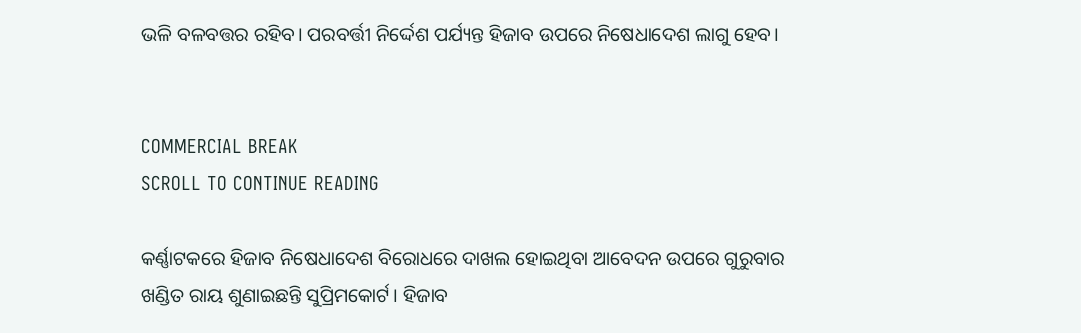ଭଳି ବଳବତ୍ତର ରହିବ। ପରବର୍ତ୍ତୀ ନିର୍ଦ୍ଦେଶ ପର୍ଯ୍ୟନ୍ତ ହିଜାବ ଉପରେ ନିଷେଧାଦେଶ ଲାଗୁ ହେବ।


COMMERCIAL BREAK
SCROLL TO CONTINUE READING

କର୍ଣ୍ଣାଟକରେ ହିଜାବ ନିଷେଧାଦେଶ ବିରୋଧରେ ଦାଖଲ ହୋଇଥିବା ଆବେଦନ ଉପରେ ଗୁରୁବାର ଖଣ୍ଡିତ ରାୟ ଶୁଣାଇଛନ୍ତି ସୁପ୍ରିମକୋର୍ଟ। ହିଜାବ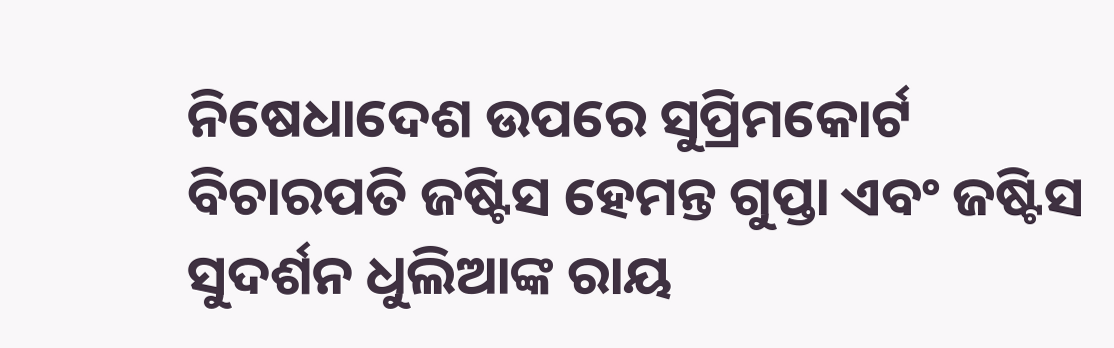ନିଷେଧାଦେଶ ଉପରେ ସୁପ୍ରିମକୋର୍ଟ ବିଚାରପତି ଜଷ୍ଟିସ ହେମନ୍ତ ଗୁପ୍ତା ଏବଂ ଜଷ୍ଟିସ ସୁଦର୍ଶନ ଧୁଲିଆଙ୍କ ରାୟ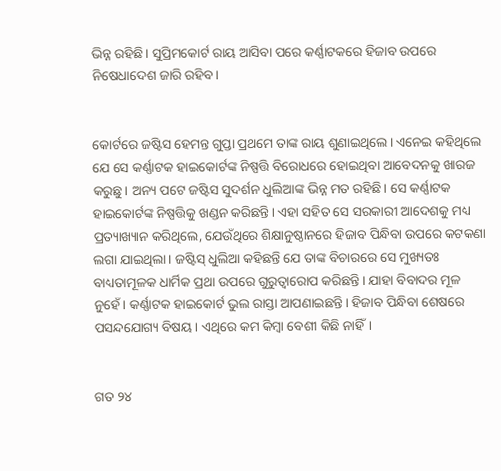ଭିନ୍ନ ରହିଛି। ସୁପ୍ରିମକୋର୍ଟ ରାୟ ଆସିବା ପରେ କର୍ଣ୍ଣାଟକରେ ହିଜାବ ଉପରେ ନିଷେଧାଦେଶ ଜାରି ରହିବ।


କୋର୍ଟରେ ଜଷ୍ଟିସ ହେମନ୍ତ ଗୁପ୍ତା ପ୍ରଥମେ ତାଙ୍କ ରାୟ ଶୁଣାଇଥିଲେ। ଏନେଇ କହିଥିଲେ ଯେ ସେ କର୍ଣ୍ଣାଟକ ହାଇକୋର୍ଟଙ୍କ ନିଷ୍ପତ୍ତି ବିରୋଧରେ ହୋଇଥିବା ଆବେଦନକୁ ଖାରଜ କରୁଛୁ। ଅନ୍ୟ ପଟେ ଜଷ୍ଟିସ ସୁଦର୍ଶନ ଧୁଲିଆଙ୍କ ଭିନ୍ନ ମତ ରହିଛି। ସେ କର୍ଣ୍ଣାଟକ ହାଇକୋର୍ଟଙ୍କ ନିଷ୍ପତ୍ତିକୁ ଖଣ୍ଡନ କରିଛନ୍ତି। ଏହା ସହିତ ସେ ସରକାରୀ ଆଦେଶକୁ ମଧ୍ୟ ପ୍ରତ୍ୟାଖ୍ୟାନ କରିଥିଲେ, ଯେଉଁଥିରେ ଶିକ୍ଷାନୁଷ୍ଠାନରେ ହିଜାବ ପିନ୍ଧିବା ଉପରେ କଟକଣା ଲଗା ଯାଇଥିଲା। ଜଷ୍ଟିସ୍ ଧୁଲିଆ କହିଛନ୍ତି ଯେ ତାଙ୍କ ବିଚାରରେ ସେ ମୁଖ୍ୟତଃ ବାଧ୍ୟତାମୂଳକ ଧାର୍ମିକ ପ୍ରଥା ଉପରେ ଗୁରୁତ୍ୱାରୋପ କରିଛନ୍ତି। ଯାହା ବିବାଦର ମୂଳ ନୁହେଁ। କର୍ଣ୍ଣାଟକ ହାଇକୋର୍ଟ ଭୁଲ ରାସ୍ତା ଆପଣାଇଛନ୍ତି। ହିଜାବ ପିନ୍ଧିବା ଶେଷରେ ପସନ୍ଦଯୋଗ୍ୟ ବିଷୟ। ଏଥିରେ କମ କିମ୍ବା ବେଶୀ କିଛି ନାହିଁ।


ଗତ ୨୪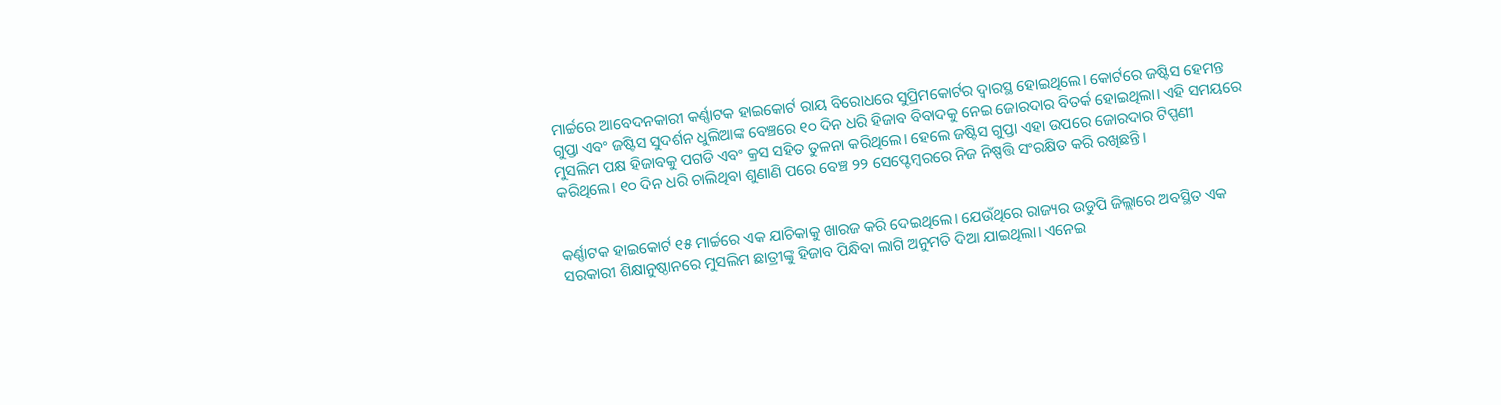ମାର୍ଚ୍ଚରେ ଆବେଦନକାରୀ କର୍ଣ୍ଣାଟକ ହାଇକୋର୍ଟ ରାୟ ବିରୋଧରେ ସୁପ୍ରିମକୋର୍ଟର ଦ୍ୱାରସ୍ଥ ହୋଇଥିଲେ। କୋର୍ଟରେ ଜଷ୍ଟିସ ହେମନ୍ତ ଗୁପ୍ତା ଏବଂ ଜଷ୍ଟିସ ସୁଦର୍ଶନ ଧୁଲିଆଙ୍କ ବେଞ୍ଚରେ ୧୦ ଦିନ ଧରି ହିଜାବ ବିବାଦକୁ ନେଇ ଜୋରଦାର ବିତର୍କ ହୋଇଥିଲା। ଏହି ସମୟରେ ମୁସଲିମ ପକ୍ଷ ହିଜାବକୁ ପଗଡି ଏବଂ କ୍ରସ ସହିତ ତୁଳନା କରିଥିଲେ। ହେଲେ ଜଷ୍ଟିସ ଗୁପ୍ତା ଏହା ଉପରେ ଜୋରଦାର ଟିପ୍ପଣୀ କରିଥିଲେ। ୧୦ ଦିନ ଧରି ଚାଲିଥିବା ଶୁଣାଣି ପରେ ବେଞ୍ଚ ୨୨ ସେପ୍ଟେମ୍ବରରେ ନିଜ ନିଷ୍ପତ୍ତି ସଂରକ୍ଷିତ କରି ରଖିଛନ୍ତି।


କର୍ଣ୍ଣାଟକ ହାଇକୋର୍ଟ ୧୫ ମାର୍ଚ୍ଚରେ ଏକ ଯାଚିକାକୁ ଖାରଜ କରି ଦେଇଥିଲେ। ଯେଉଁଥିରେ ରାଜ୍ୟର ଉଡୁପି ଜିଲ୍ଲାରେ ଅବସ୍ଥିତ ଏକ ସରକାରୀ ଶିକ୍ଷାନୁଷ୍ଠାନରେ ମୁସଲିମ ଛାତ୍ରୀଙ୍କୁ ହିଜାବ ପିନ୍ଧିବା ଲାଗି ଅନୁମତି ଦିଆ ଯାଇଥିଲା। ଏନେଇ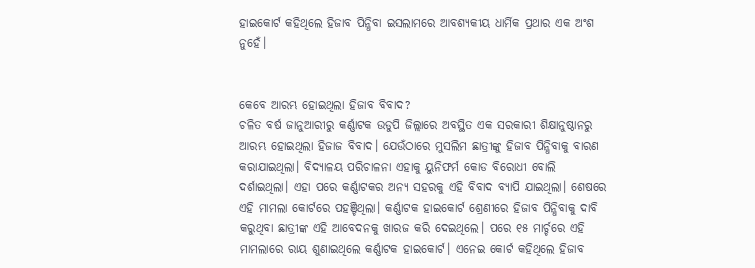ହାଇକୋର୍ଟ କହିଥିଲେ ହିଜାବ ପିନ୍ଧିବା ଇସଲାମରେ ଆବଶ୍ୟକୀୟ ଧାର୍ମିକ ପ୍ରଥାର ଏକ ଅଂଶ ନୁହେଁ।


କେବେ ଆରମ୍ଭ ହୋଇଥିଲା ହିଜାବ ବିବାଦ?
ଚଳିତ ବର୍ଷ ଜାନୁଆରୀରୁ କର୍ଣ୍ଣାଟକ ଉଡୁପି ଜିଲ୍ଲାରେ ଅବସ୍ଥିତ ଏକ ସରକାରୀ ଶିକ୍ଷାନୁଷ୍ଠାନରୁ ଆରମ୍ଭ ହୋଇଥିଲା ହିଜାଜ ବିବାଦ। ଯେଉଁଠାରେ ମୁସଲିମ ଛାତ୍ରୀଙ୍କୁ ହିଜାବ ପିନ୍ଧିବାକୁ ବାରଣ କରାଯାଇଥିଲା। ବିଦ୍ୟାଳୟ ପରିଚାଳନା ଏହାକୁ ୟୁନିଫର୍ମ କୋଡ ବିରୋଧୀ ବୋଲି ଦର୍ଶାଇଥିଲା। ଏହା ପରେ କର୍ଣ୍ଣାଟକର ଅନ୍ୟ ସହରକୁ ଏହି ବିବାଦ ବ୍ୟାପି ଯାଇଥିଲା। ଶେଷରେ ଏହି ମାମଲା କୋର୍ଟରେ ପହଞ୍ଚିଥିଲା। କର୍ଣ୍ଣାଟକ ହାଇକୋର୍ଟ ଶ୍ରେଣୀରେ ହିଜାବ ପିନ୍ଧିବାକୁ ଦାବି କରୁଥିବା ଛାତ୍ରୀଙ୍କ ଏହି ଆବେଦନକୁ ଖାରଜ କରି ଦେଇଥିଲେ। ପରେ ୧୫ ମାର୍ଚ୍ଚରେ ଏହି ମାମଲାରେ ରାୟ ଶୁଣାଇଥିଲେ କର୍ଣ୍ଣାଟକ ହାଇକୋର୍ଟ। ଏନେଇ କୋର୍ଟ କହିଥିଲେ ହିଜାବ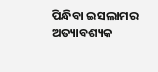ପିନ୍ଧିବା ଇସଲାମର ଅତ୍ୟାବଶ୍ୟକ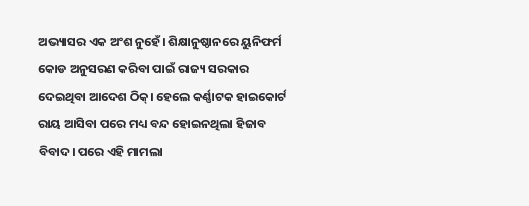ଅଭ୍ୟାସର ଏକ ଅଂଶ ନୁହେଁ। ଶିକ୍ଷାନୁଷ୍ଠାନରେ ୟୁନିଫର୍ମ କୋଡ ଅନୁସରଣ କରିବା ପାଇଁ ରାଜ୍ୟ ସରକାର ଦେଇଥିବା ଆଦେଶ ଠିକ୍। ହେଲେ କର୍ଣ୍ଣାଟକ ହାଇକୋର୍ଟ ରାୟ ଆସିବା ପରେ ମଧ୍ୟ ବନ୍ଦ ହୋଇନଥିଲା ହିଜାବ ବିବାଦ। ପରେ ଏହି ମାମଲା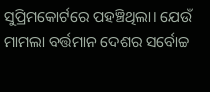ସୁପ୍ରିମକୋର୍ଟରେ ପହଞ୍ଚିଥିଲା। ଯେଉଁ ମାମଲା ବର୍ତ୍ତମାନ ଦେଶର ସର୍ବୋଚ୍ଚ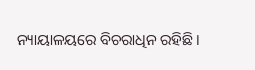ନ୍ୟାୟାଳୟରେ ବିଚରାଧିନ ରହିଛି।